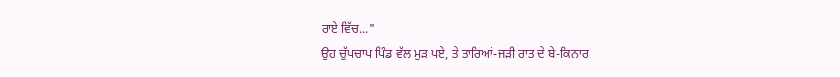ਰਾਏ ਵਿੱਚ..."
ਉਹ ਚੁੱਪਚਾਪ ਪਿੰਡ ਵੱਲ ਮੁੜ ਪਏ, ਤੇ ਤਾਰਿਆਂ-ਜੜੀ ਰਾਤ ਦੇ ਬੇ-ਕਿਨਾਰ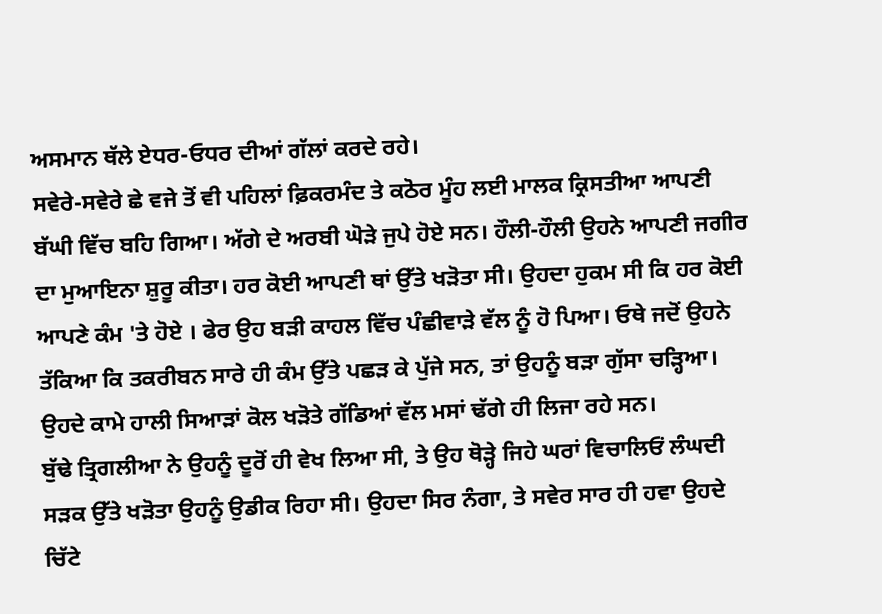ਅਸਮਾਨ ਥੱਲੇ ਏਧਰ-ਓਧਰ ਦੀਆਂ ਗੱਲਾਂ ਕਰਦੇ ਰਹੇ।
ਸਵੇਰੇ-ਸਵੇਰੇ ਛੇ ਵਜੇ ਤੋਂ ਵੀ ਪਹਿਲਾਂ ਫ਼ਿਕਰਮੰਦ ਤੇ ਕਠੋਰ ਮੂੰਹ ਲਈ ਮਾਲਕ ਕ੍ਰਿਸਤੀਆ ਆਪਣੀ ਬੱਘੀ ਵਿੱਚ ਬਹਿ ਗਿਆ। ਅੱਗੇ ਦੇ ਅਰਬੀ ਘੋੜੇ ਜੁਪੇ ਹੋਏ ਸਨ। ਹੌਲੀ-ਹੌਲੀ ਉਹਨੇ ਆਪਣੀ ਜਗੀਰ ਦਾ ਮੁਆਇਨਾ ਸ਼ੁਰੂ ਕੀਤਾ। ਹਰ ਕੋਈ ਆਪਣੀ ਥਾਂ ਉੱਤੇ ਖੜੋਤਾ ਸੀ। ਉਹਦਾ ਹੁਕਮ ਸੀ ਕਿ ਹਰ ਕੋਈ ਆਪਣੇ ਕੰਮ 'ਤੇ ਹੋਏ । ਫੇਰ ਉਹ ਬੜੀ ਕਾਹਲ ਵਿੱਚ ਪੰਛੀਵਾੜੇ ਵੱਲ ਨੂੰ ਹੋ ਪਿਆ। ਓਥੇ ਜਦੋਂ ਉਹਨੇ ਤੱਕਿਆ ਕਿ ਤਕਰੀਬਨ ਸਾਰੇ ਹੀ ਕੰਮ ਉੱਤੇ ਪਛੜ ਕੇ ਪੁੱਜੇ ਸਨ, ਤਾਂ ਉਹਨੂੰ ਬੜਾ ਗੁੱਸਾ ਚੜ੍ਹਿਆ। ਉਹਦੇ ਕਾਮੇ ਹਾਲੀ ਸਿਆੜਾਂ ਕੋਲ ਖੜੋਤੇ ਗੱਡਿਆਂ ਵੱਲ ਮਸਾਂ ਢੱਗੇ ਹੀ ਲਿਜਾ ਰਹੇ ਸਨ।
ਬੁੱਢੇ ਤ੍ਰਿਗਲੀਆ ਨੇ ਉਹਨੂੰ ਦੂਰੋਂ ਹੀ ਵੇਖ ਲਿਆ ਸੀ, ਤੇ ਉਹ ਥੋੜ੍ਹੇ ਜਿਹੇ ਘਰਾਂ ਵਿਚਾਲਿਓਂ ਲੰਘਦੀ ਸੜਕ ਉੱਤੇ ਖੜੋਤਾ ਉਹਨੂੰ ਉਡੀਕ ਰਿਹਾ ਸੀ। ਉਹਦਾ ਸਿਰ ਨੰਗਾ, ਤੇ ਸਵੇਰ ਸਾਰ ਹੀ ਹਵਾ ਉਹਦੇ ਚਿੱਟੇ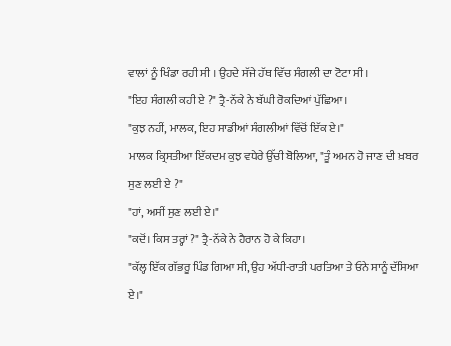ਵਾਲਾਂ ਨੂੰ ਖਿੰਡਾ ਰਹੀ ਸੀ । ਉਹਦੇ ਸੱਜੇ ਹੱਥ ਵਿੱਚ ਸੰਗਲੀ ਦਾ ਟੋਟਾ ਸੀ।
"ਇਹ ਸੰਗਲੀ ਕਹੀ ਏ ?" ਤ੍ਰੈ-ਨੱਕੇ ਨੇ ਬੱਘੀ ਰੋਕਦਿਆਂ ਪੁੱਛਿਆ।
"ਕੁਝ ਨਹੀਂ, ਮਾਲਕ, ਇਹ ਸਾਡੀਆਂ ਸੰਗਲੀਆਂ ਵਿੱਚੋਂ ਇੱਕ ਏ।"
ਮਾਲਕ ਕ੍ਰਿਸਤੀਆ ਇੱਕਦਮ ਕੁਝ ਵਧੇਰੇ ਉੱਚੀ ਬੋਲਿਆ, "ਤੂੰ ਅਮਨ ਹੋ ਜਾਣ ਦੀ ਖ਼ਬਰ ਸੁਣ ਲਈ ਏ ?"
"ਹਾਂ, ਅਸੀਂ ਸੁਣ ਲਈ ਏ।"
"ਕਦੋਂ। ਕਿਸ ਤਰ੍ਹਾਂ ?" ਤ੍ਰੈ-ਨੱਕੇ ਨੇ ਹੈਰਾਨ ਹੋ ਕੇ ਕਿਹਾ।
"ਕੱਲ੍ਹ ਇੱਕ ਗੱਭਰੂ ਪਿੰਡ ਗਿਆ ਸੀ, ਉਹ ਅੱਧੀ-ਰਾਤੀ ਪਰਤਿਆ ਤੇ ਓਨੇ ਸਾਨੂੰ ਦੱਸਿਆ ਏ।"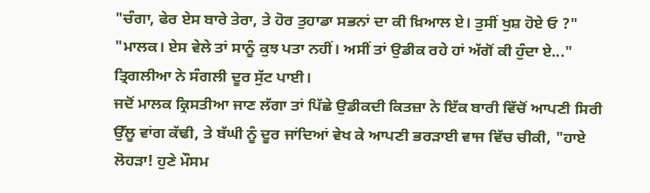"ਚੰਗਾ, ਫੇਰ ਏਸ ਬਾਰੇ ਤੇਰਾ, ਤੇ ਹੋਰ ਤੁਹਾਡਾ ਸਭਨਾਂ ਦਾ ਕੀ ਖ਼ਿਆਲ ਏ। ਤੁਸੀਂ ਖੁਸ਼ ਹੋਏ ਓ ?"
"ਮਾਲਕ। ਏਸ ਵੇਲੇ ਤਾਂ ਸਾਨੂੰ ਕੁਝ ਪਤਾ ਨਹੀਂ। ਅਸੀਂ ਤਾਂ ਉਡੀਕ ਰਹੇ ਹਾਂ ਅੱਗੋਂ ਕੀ ਹੁੰਦਾ ਏ..." ਤ੍ਰਿਗਲੀਆ ਨੇ ਸੰਗਲੀ ਦੂਰ ਸੁੱਟ ਪਾਈ।
ਜਦੋਂ ਮਾਲਕ ਕ੍ਰਿਸਤੀਆ ਜਾਣ ਲੱਗਾ ਤਾਂ ਪਿੱਛੇ ਉਡੀਕਦੀ ਕਿਤਜ਼ਾ ਨੇ ਇੱਕ ਬਾਰੀ ਵਿੱਚੋਂ ਆਪਣੀ ਸਿਰੀ ਉੱਲੂ ਵਾਂਗ ਕੱਢੀ, ਤੇ ਬੱਘੀ ਨੂੰ ਦੂਰ ਜਾਂਦਿਆਂ ਵੇਖ ਕੇ ਆਪਣੀ ਭਰੜਾਈ ਵਾਜ ਵਿੱਚ ਚੀਕੀ, "ਹਾਏ ਲੋਹੜਾ! ਹੁਣੇ ਮੌਸਮ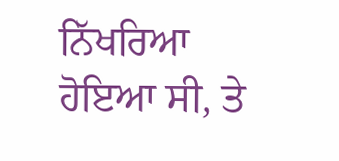ਨਿੱਖਰਿਆ ਹੋਇਆ ਸੀ, ਤੇ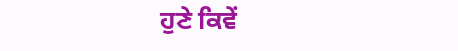ਹੁਣੇ ਕਿਵੇਂ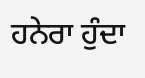ਹਨੇਰਾ ਹੁੰਦਾ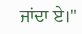ਜਾਂਦਾ ਏ।"